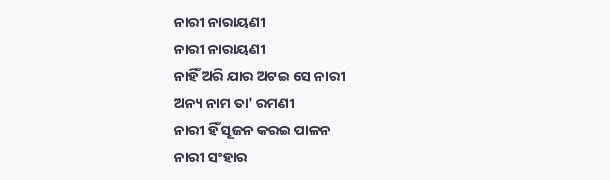ନାରୀ ନାରାୟଣୀ
ନାରୀ ନାରାୟଣୀ
ନାହିଁ ଅରି ଯାର ଅଟଇ ସେ ନାରୀ
ଅନ୍ୟ ନାମ ତା' ରମଣୀ
ନାରୀ ହିଁ ସୂଜନ କରଇ ପାଳନ
ନାରୀ ସଂହାର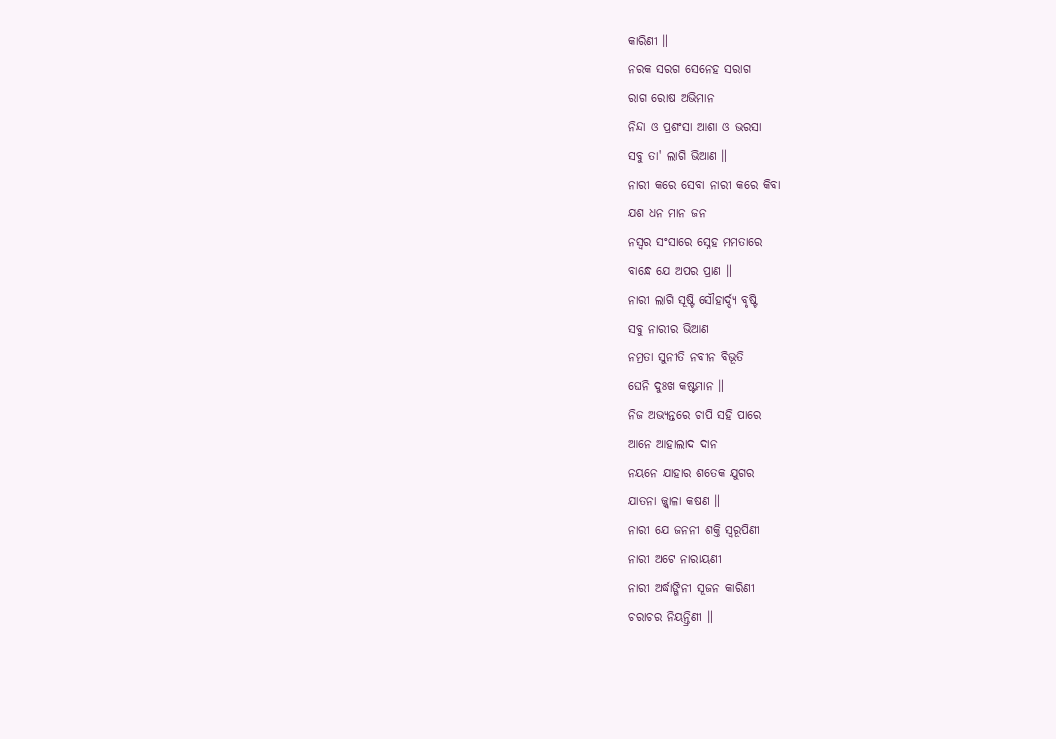କାରିଣୀ ॥
ନରକ ସରଗ ସେନେହ ସରାଗ
ରାଗ ରୋଷ ଅଭିମାନ
ନିନ୍ଦା ଓ ପ୍ରଶଂସା ଆଶା ଓ ଭରସା
ସବୁ ତା' ଲାଗି ଭିଆଣ ॥
ନାରୀ କରେ ସେବା ନାରୀ କରେ କିବା
ଯଶ ଧନ ମାନ ଜନ
ନସ୍ୱର ସଂସାରେ ସ୍ନେହ ମମତାରେ
ବାନ୍ଧେ ଯେ ଅପର ପ୍ରାଣ ॥
ନାରୀ ଲାଗି ସୂଷ୍ଟି ସୌହାର୍ଦ୍ଦ୍ୟ ବୃଷ୍ଟି
ସବୁ ନାରୀର ଭିଆଣ
ନମ୍ରତା ସୁନୀତି ନବୀନ ବିଭୂତି
ଘେନି ଦୁଃଖ କଷ୍ଟମାନ ॥
ନିଜ ଅଭ୍ୟନ୍ତରେ ଚାପି ସହି ପାରେ
ଆନେ ଆହାଲାଦ ଦାନ
ନୟନେ ଯାହାର ଶତେକ ଯୁଗର
ଯାତନା ଜ୍ଜ୍ୱାଳା କଷଣ ॥
ନାରୀ ଯେ ଜନନୀ ଶକ୍ତି ସ୍ୱରୂପିଣୀ
ନାରୀ ଅଟେ ନାରାୟଣୀ
ନାରୀ ଅର୍ଦ୍ଧାଙ୍ଗିନୀ ସୂଜନ କାରିଣୀ
ଚରାଚର ନିୟନ୍ତ୍ରିଣୀ ॥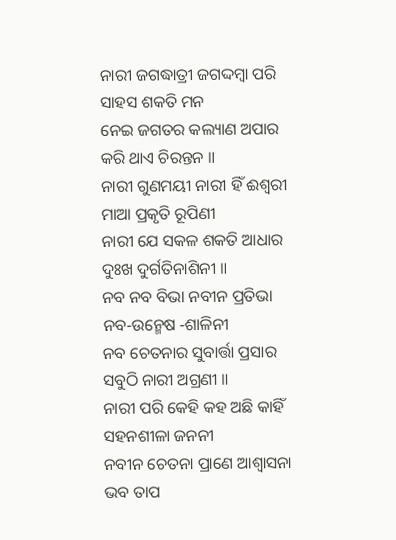ନାରୀ ଜଗଦ୍ଧାତ୍ରୀ ଜଗଦ୍ଦମ୍ବା ପରି
ସାହସ ଶକତି ମନ
ନେଇ ଜଗତର କଲ୍ୟାଣ ଅପାର
କରି ଥାଏ ଚିରନ୍ତନ ॥
ନାରୀ ଗୁଣମୟୀ ନାରୀ ହିଁ ଈଶ୍ୱରୀ
ମାଆ ପ୍ରକୃତି ରୂପିଣୀ
ନାରୀ ଯେ ସକଳ ଶକତି ଆଧାର
ଦୁଃଖ ଦୁର୍ଗତିନାଶିନୀ ॥
ନବ ନବ ବିଭା ନବୀନ ପ୍ରତିଭା
ନବ‐ଉନ୍ମେଷ ‐ଶାଳିନୀ
ନବ ଚେତନାର ସୁବାର୍ତ୍ତା ପ୍ରସାର
ସବୁଠି ନାରୀ ଅଗ୍ରଣୀ ॥
ନାରୀ ପରି କେହି କହ ଅଛି କାହିଁ
ସହନଶୀଳା ଜନନୀ
ନବୀନ ଚେତନା ପ୍ରାଣେ ଆଶ୍ୱାସନା
ଭବ ତାପ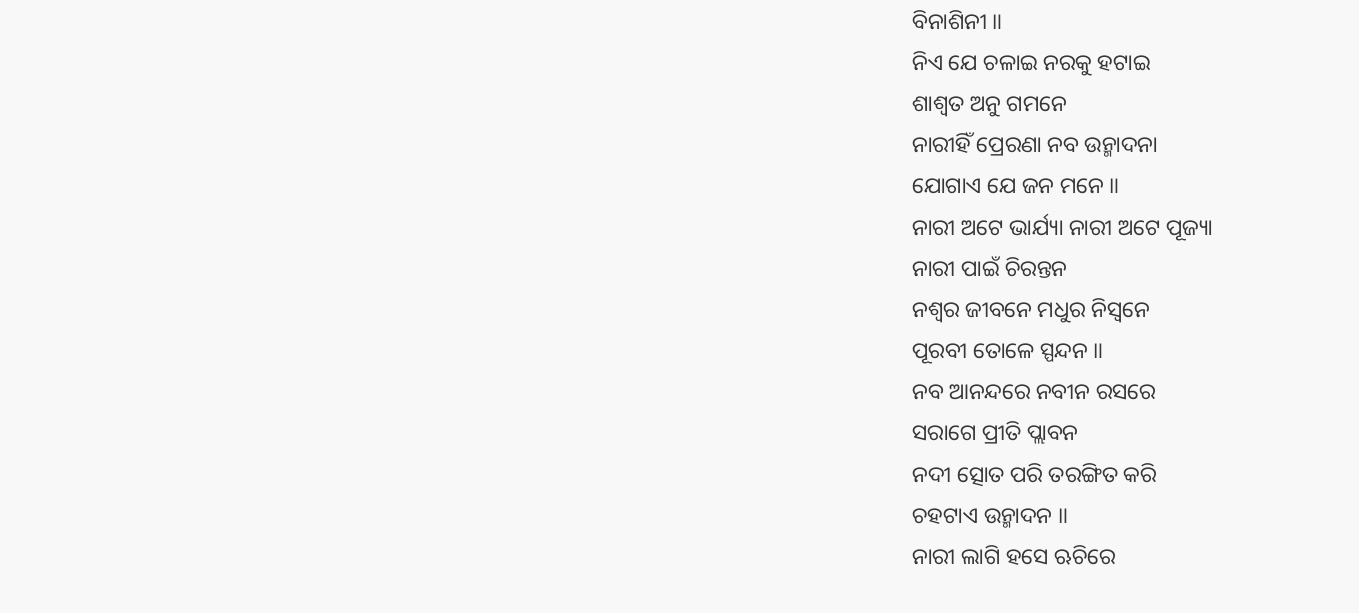ବିନାଶିନୀ ॥
ନିଏ ଯେ ଚଳାଇ ନରକୁ ହଟାଇ
ଶାଶ୍ୱତ ଅନୁ ଗମନେ
ନାରୀହିଁ ପ୍ରେରଣା ନବ ଉନ୍ମାଦନା
ଯୋଗାଏ ଯେ ଜନ ମନେ ॥
ନାରୀ ଅଟେ ଭାର୍ଯ୍ୟା ନାରୀ ଅଟେ ପୂଜ୍ୟା
ନାରୀ ପାଇଁ ଚିରନ୍ତନ
ନଶ୍ୱର ଜୀବନେ ମଧୁର ନିସ୍ୱନେ
ପୂରବୀ ତୋଳେ ସ୍ପନ୍ଦନ ॥
ନବ ଆନନ୍ଦରେ ନବୀନ ରସରେ
ସରାଗେ ପ୍ରୀତି ପ୍ଲାବନ
ନଦୀ ତ୍ସୋତ ପରି ତରଙ୍ଗିତ କରି
ଚହଟାଏ ଉନ୍ମାଦନ ॥
ନାରୀ ଲାଗି ହସେ ଋଚିରେ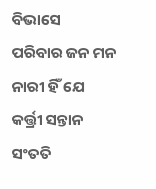ବିଭାସେ
ପରିବାର ଜନ ମନ
ନାରୀ ହିଁ ଯେ କର୍ତ୍ତ୍ରୀ ସନ୍ତାନ ସଂତତି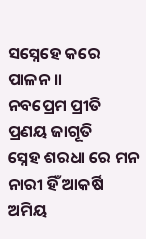ସସ୍ନେହେ କରେ ପାଳନ ॥
ନବପ୍ରେମ ପ୍ରୀତି ପ୍ରଣୟ ଜାଗୂତି
ସ୍ନେହ ଶରଧା ରେ ମନ
ନାରୀ ହିଁ ଆକର୍ଷି ଅମିୟ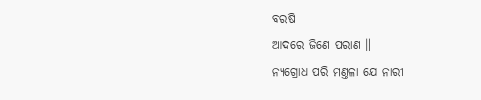ବରଷି
ଆଦରେ ଜିଣେ ପରାଣ ॥
ନ୍ୟଗ୍ରୋଧ ପରି ମଣ୍ତଳା ଯେ ନାରୀ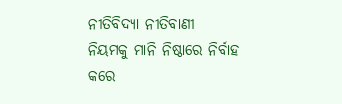ନୀତିବିଦ୍ୟା ନୀତିବାଣୀ
ନିୟମକୁ ମାନି ନିଷ୍ଠାରେ ନିର୍ବାହ
କରେ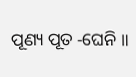ପୂଣ୍ୟ ପୂତ ‐ଘେନି ॥